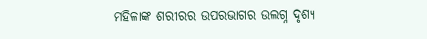ମହିଳାଙ୍କ ଶରୀରର ଉପରଭାଗର ଉଲଗ୍ନ ଦୃଶ୍ୟ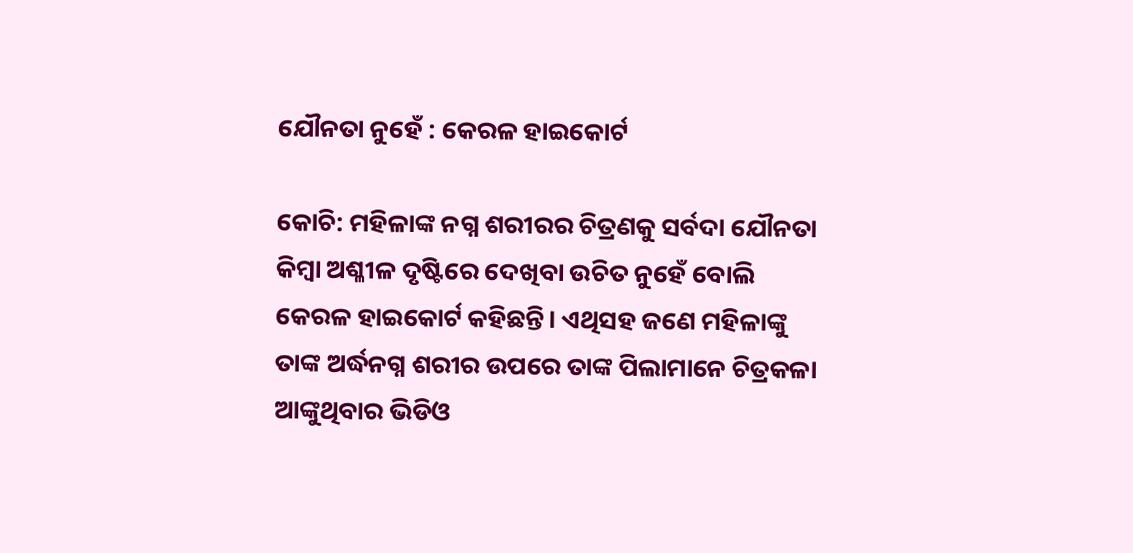ଯୌନତା ନୁହେଁ : କେରଳ ହାଇକୋର୍ଟ

କୋଚି: ମହିଳାଙ୍କ ନଗ୍ନ ଶରୀରର ଚିତ୍ରଣକୁ ସର୍ବଦା ଯୌନତା କିମ୍ବା ଅଶ୍ଳୀଳ ଦୃଷ୍ଟିରେ ଦେଖିବା ଉଚିତ ନୁହେଁ ବୋଲି କେରଳ ହାଇକୋର୍ଟ କହିଛନ୍ତି। ଏଥିସହ ଜଣେ ମହିଳାଙ୍କୁ ତାଙ୍କ ଅର୍ଦ୍ଧନଗ୍ନ ଶରୀର ଉପରେ ତାଙ୍କ ପିଲାମାନେ ଚିତ୍ରକଳା ଆଙ୍କୁଥିବାର ଭିଡିଓ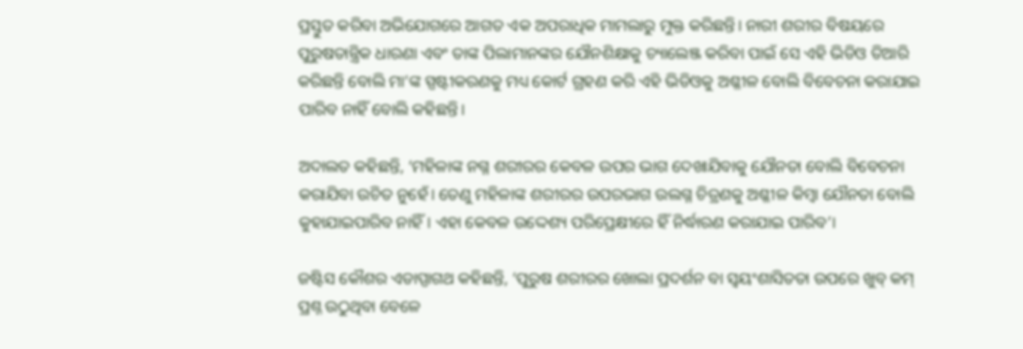ପ୍ରସ୍ତୁତ କରିବା ଅଭିଯୋଗରେ ଆଗତ ଏକ ଅପରାଧିକ ମାମଲାରୁ ମୁକ୍ତ କରିଛନ୍ତି। ନାରୀ ଶରୀର ବିଷୟରେ ପୁରୁଷତାନ୍ତ୍ରିକ ଧାରଣା ଏବଂ ତାଙ୍କ ପିଲାମାନଙ୍କର ଯୌନଶିକ୍ଷାକୁ ଚ୍ୟାଲେଞ୍ଜ କରିବା ପାଇଁ ସେ ଏହି ଭିଡିଓ ତିଆରି କରିଛନ୍ତି ବୋଲି ମା’ଙ୍କ ସ୍ପଷ୍ଟୀକରଣକୁ ମଧ୍ୟ କୋର୍ଟ ଗ୍ରହଣ କରି ଏହି ଭିଡିଓକୁ ଅଶ୍ଳୀଳ ବୋଲି ବିବେଚନା କରାଯାଇ ପାରିବ ନାହିଁ ବୋଲି କହିଛନ୍ତି।

ଅଦାଲତ କହିଛନ୍ତି, ‘ମହିଳାଙ୍କ ନଗ୍ନ ଶରୀରର କେବଳ ଉପର ଭାଗ ଦେଖାଯିବାକୁ ଯୌନତା ବୋଲି ବିବେଚନା କରାଯିବା ଉଚିତ ନୁହେଁ। ତେଣୁ ମହିଳାଙ୍କ ଶରୀରର ଉପରଭାଗ ଉଲଗ୍ନ ଚିତ୍ରଣକୁ ଅଶ୍ଳୀଳ କିମ୍ବା ଯୌନତା ବୋଲି କୁହାଯାଇପାରିବ ନାହିଁ। ଏହା କେବଳ ଉଦ୍ଦେଶ୍ୟ ପରିପ୍ରେକ୍ଷୀରେ ହିଁ ନିର୍ଦ୍ଧାରଣ କରାଯାଇ ପାରିବ’।

ଜଷ୍ଟିସ କୌଶର ଏଡାପ୍ପାଗଥ କହିଛନ୍ତି, ‘ପୁରୁଷ ଶରୀରର ଖୋଲା ପ୍ରଦର୍ଶନ ବା ସ୍ୱୟଂଶାସିତତା ଉପରେ ଖୁବ୍‌ କମ୍‌ ପ୍ରଶ୍ନ ଉଠୁଥିବା ବେଳେ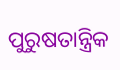ପୁରୁଷତାନ୍ତ୍ରିକ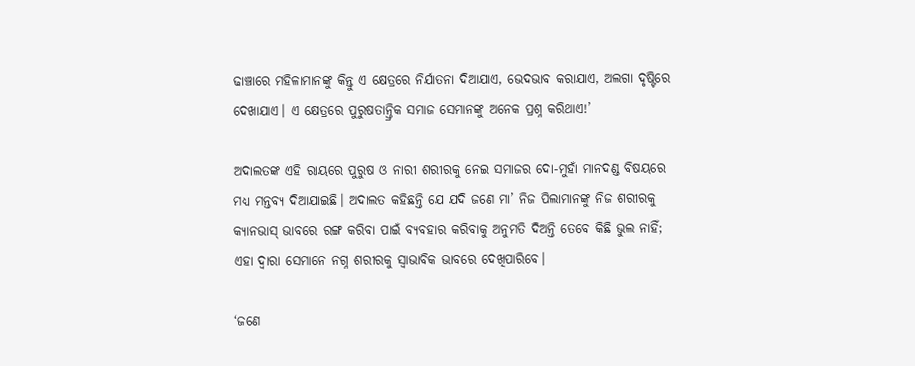ଢାଞ୍ଚାରେ ମହିଳାମାନଙ୍କୁ କିନ୍ତୁ ଏ କ୍ଷେତ୍ରରେ ନିର୍ଯାତନା ଦିଆଯାଏ, ଭେଦଭାବ କରାଯାଏ, ଅଲଗା ଦୃଷ୍ଟିରେ ଦେଖାଯାଏ। ଏ କ୍ଷେତ୍ରରେ ପୁରୁଷତାନ୍ତ୍ରିକ ସମାଜ ସେମାନଙ୍କୁ ଅନେକ ପ୍ରଶ୍ନ କରିଥାଏ!’

ଅଦାଲତଙ୍କ ଏହି ରାୟରେ ପୁରୁଷ ଓ ନାରୀ ଶରୀରକୁ ନେଇ ସମାଜର ଦୋ-ମୁହାଁ ମାନଦଣ୍ଡ ବିଷୟରେ ମଧ୍ୟ ମନ୍ତବ୍ୟ ଦିଆଯାଇଛି। ଅଦାଲତ କହିଛନ୍ତି ଯେ ଯଦି ଜଣେ ମା’ ନିଜ ପିଲାମାନଙ୍କୁ ନିଜ ଶରୀରକୁ କ୍ୟାନଭାସ୍‌ ଭାବରେ ରଙ୍ଗ କରିବା ପାଇଁ ବ୍ୟବହାର କରିବାକୁ ଅନୁମତି ଦିଅନ୍ତି ତେବେ କିଛି ଭୁଲ ନାହିଁ; ଏହା ଦ୍ୱାରା ସେମାନେ ନଗ୍ନ ଶରୀରକୁ ସ୍ୱାଭାବିକ ଭାବରେ ଦେଖିପାରିବେ।

‘ଜଣେ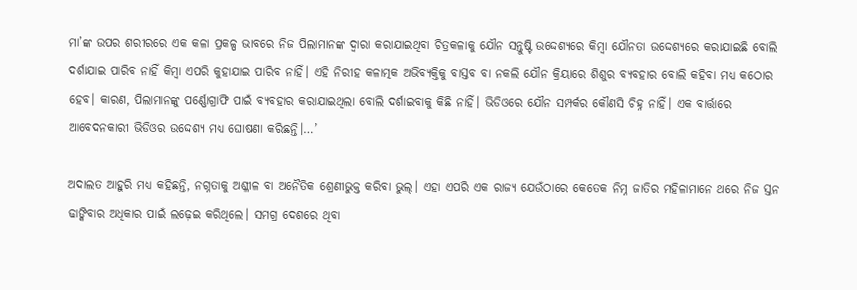ମା’ଙ୍କ ଉପର ଶରୀରରେ ଏକ କଳା ପ୍ରକଳ୍ପ ଭାବରେ ନିଜ ପିଲାମାନଙ୍କ ଦ୍ୱାରା କରାଯାଇଥିବା ଚିତ୍ରକଳାକୁ ଯୌନ ସନ୍ତୁଷ୍ଟି ଉଦ୍ଦେଶ୍ୟରେ କିମ୍ବା ଯୌନତା ଉଦ୍ଦେଶ୍ୟରେ କରାଯାଇଛି ବୋଲି ଦର୍ଶାଯାଇ ପାରିବ ନାହିଁ କିମ୍ବା ଏପରି କୁହାଯାଇ ପାରିବ ନାହିଁ। ଏହି ନିରୀହ କଳାତ୍ମକ ଅଭିବ୍ୟକ୍ତିକୁ ବାସ୍ତବ ବା ନକଲି ଯୌନ କ୍ରିୟାରେ ଶିଶୁର ବ୍ୟବହାର ବୋଲି କହିବା ମଧ୍ୟ କଠୋର ହେବ। କାରଣ, ପିଲାମାନଙ୍କୁ ପର୍ଣ୍ଣୋଗ୍ରାଫି ପାଇଁ ବ୍ୟବହାର କରାଯାଇଥିଲା ବୋଲି ଦର୍ଶାଇବାକୁ କିଛି ନାହିଁ। ଭିଡିଓରେ ଯୌନ ସମ୍ପର୍କର କୌଣସି ଚିହ୍ନ ନାହିଁ। ଏକ ବାର୍ତ୍ତାରେ ଆବେଦନକାରୀ ଭିଡିଓର ଉଦ୍ଦେଶ୍ୟ ମଧ୍ୟ ଘୋଷଣା କରିଛନ୍ତି।…’

ଅଦାଲତ ଆହୁରି ମଧ୍ୟ କହିଛନ୍ତି, ନଗ୍ନତାକୁ ଅଶ୍ଳୀଳ ବା ଅନୈତିକ ଶ୍ରେଣୀଭୁକ୍ତ କରିବା ଭୁଲ୍‌। ଏହା ଏପରି ଏକ ରାଜ୍ୟ ଯେଉଁଠାରେ କେତେକ ନିମ୍ନ ଜାତିର ମହିଳାମାନେ ଥରେ ନିଜ ସ୍ତନ ଢାଙ୍କିବାର ଅଧିକାର ପାଇଁ ଲଢ଼େଇ କରିଥିଲେ। ସମଗ୍ର ଦେଶରେ ଥିବା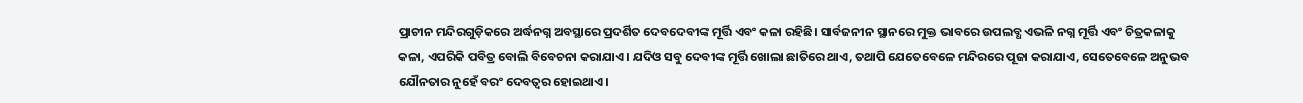ପ୍ରାଚୀନ ମନ୍ଦିରଗୁଡ଼ିକରେ ଅର୍ଦ୍ଧନଗ୍ନ ଅବସ୍ଥାରେ ପ୍ରଦର୍ଶିତ ଦେବଦେବୀଙ୍କ ମୂର୍ତ୍ତି ଏବଂ କଳା ରହିଛି। ସାର୍ବଜନୀନ ସ୍ଥାନରେ ମୁକ୍ତ ଭାବରେ ଉପଲବ୍ଧ ଏଭଳି ନଗ୍ନ ମୂର୍ତ୍ତି ଏବଂ ଚିତ୍ରକଳାକୁ କଳା, ଏପରିକି ପବିତ୍ର ବୋଲି ବିବେଚନା କରାଯାଏ। ଯଦିଓ ସବୁ ଦେବୀଙ୍କ ମୂର୍ତ୍ତି ଖୋଲା ଛାତିରେ ଥାଏ, ତଥାପି ଯେତେବେଳେ ମନ୍ଦିରରେ ପୂଜା କରାଯାଏ, ସେତେବେଳେ ଅନୁଭବ ଯୌନତାର ନୁହେଁ ବରଂ ଦେବତ୍ୱର ହୋଇଥାଏ।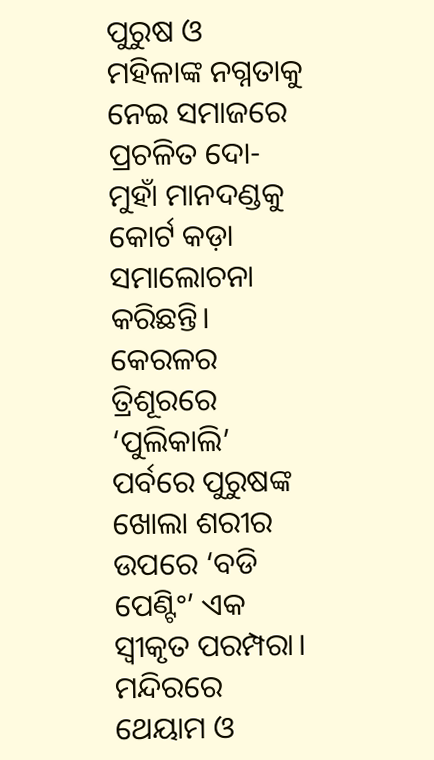ପୁରୁଷ ଓ ମହିଳାଙ୍କ ନଗ୍ନତାକୁ ନେଇ ସମାଜରେ ପ୍ରଚଳିତ ଦୋ-ମୁହାଁ ମାନଦଣ୍ଡକୁ କୋର୍ଟ କଡ଼ା ସମାଲୋଚନା କରିଛନ୍ତି। କେରଳର ତ୍ରିଶୂରରେ ‘ପୁଲିକାଲି’ ପର୍ବରେ ପୁରୁଷଙ୍କ ଖୋଲା ଶରୀର ଉପରେ ‘ବଡି ପେଣ୍ଟିଂ’ ଏକ ସ୍ୱୀକୃତ ପରମ୍ପରା। ମନ୍ଦିରରେ ଥେୟାମ ଓ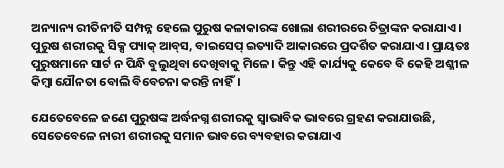ଅନ୍ୟାନ୍ୟ ରୀତିନୀତି ସମ୍ପନ୍ନ ହେଲେ ପୁରୁଷ କଳାକାରଙ୍କ ଖୋଲା ଶରୀରରେ ଚିତ୍ରାଙ୍କନ କରାଯାଏ। ପୁରୁଷ ଶରୀରକୁ ସିକ୍ସ ପ୍ୟାକ୍‌ ଆବ୍‌ସ, ବାଇସେପ୍‌ ଇତ୍ୟାଦି ଆକାରରେ ପ୍ରଦର୍ଶିତ କରାଯାଏ। ପ୍ରାୟତଃ ପୁରୁଷମାନେ ସାର୍ଟ ନ ପିନ୍ଧି ବୁଲୁଥିବା ଦେଖିବାକୁ ମିଳେ। କିନ୍ତୁ ଏହି କାର୍ଯ୍ୟକୁ କେବେ ବି କେହି ଅଶ୍ଳୀଳ କିମ୍ବା ଯୌନତା ବୋଲି ବିବେଚନା କରନ୍ତି ନାହିଁ।

ଯେତେବେଳେ ଜଣେ ପୁରୁଷଙ୍କ ଅର୍ଦ୍ଧନଗ୍ନ ଶରୀରକୁ ସ୍ୱାଭାବିକ ଭାବରେ ଗ୍ରହଣ କରାଯାଉଛି, ସେତେବେଳେ ନାରୀ ଶରୀରକୁ ସମାନ ଭାବରେ ବ୍ୟବହାର କରାଯାଏ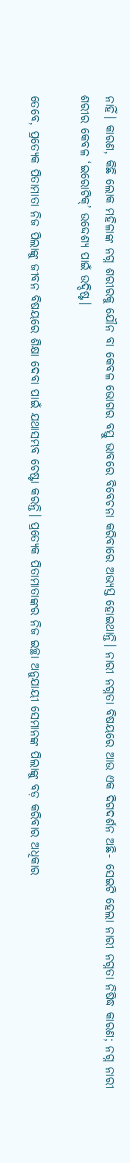ନାହିଁ। କାରଣ, କିଛି ଲୋକ ମହିଳାଙ୍କ ନଗ୍ନ ଶରୀରକୁ ଯୌନ ବା କେବଳ ଭୋଗର ବସ୍ତୁ ଭାବରେ ବିବେଚନା କରିବାରେ ଅଭ୍ୟସ୍ତ ହୋଇଥାନ୍ତି। ନାରୀ ନଗ୍ନତା ବିଷୟରେ ଆଉ ଏକ ଦିଗଦର୍ଶନ ଅଛି- ସେଇଟି ହେଲା ନାରୀ ନଗ୍ନତା ନିଷିଦ୍ଧ କାରଣ; ନଗ୍ନ ନାରୀ ଶରୀର କେବଳ ‘ଇରୋଟିକ୍‌’ ଉଦ୍ଦେଶ୍ୟ ପାଇଁ ଉଦ୍ଦିଷ୍ଟ।

ତେବେ, ପ୍ରତ୍ୟେକ ପିତାମାତା ନିଜ ପିଲାଙ୍କୁ ଜୀବନ ବିଷୟରେ ଶିକ୍ଷା ଦେବା ପାଇଁ ଯଥାସମ୍ଭବ ଚେଷ୍ଟା କରନ୍ତି। ପ୍ରତ୍ୟେକ ପିତାମାତାଙ୍କର ନିଜ ଇଚ୍ଛା ଅନୁଯାୟୀ ସେମାନଙ୍କ ପିଲାଙ୍କୁ ବଡ଼ କରିବାର ଅଧିକାର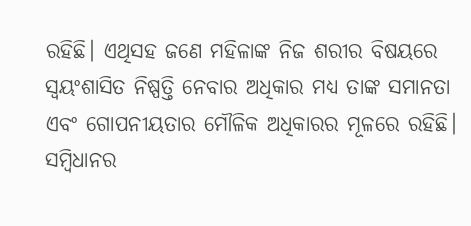ରହିଛି। ଏଥିସହ ଜଣେ ମହିଳାଙ୍କ ନିଜ ଶରୀର ବିଷୟରେ ସ୍ୱୟଂଶାସିତ ନିଷ୍ପତ୍ତି ନେବାର ଅଧିକାର ମଧ୍ୟ ତାଙ୍କ ସମାନତା ଏବଂ ଗୋପନୀୟତାର ମୌଳିକ ଅଧିକାରର ମୂଳରେ ରହିଛି। ସମ୍ବିଧାନର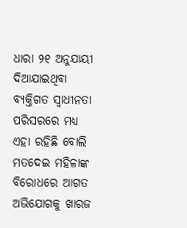ଧାରା ୨୧ ଅନୁଯାୟୀ ଦିଆଯାଇଥିବା ବ୍ୟକ୍ତିଗତ ସ୍ୱାଧୀନତା ପରିସରରେ ମଧ୍ୟ ଏହା ରହିଛି ବୋଲି ମତଦେଇ ମହିଳାଙ୍କ ବିରୋଧରେ ଆଗତ ଅଭିଯୋଗକୁ ଖାରଜ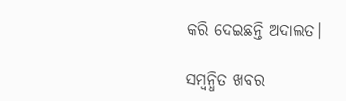କରି ଦେଇଛନ୍ତି ଅଦାଲତ।

ସମ୍ବନ୍ଧିତ ଖବର